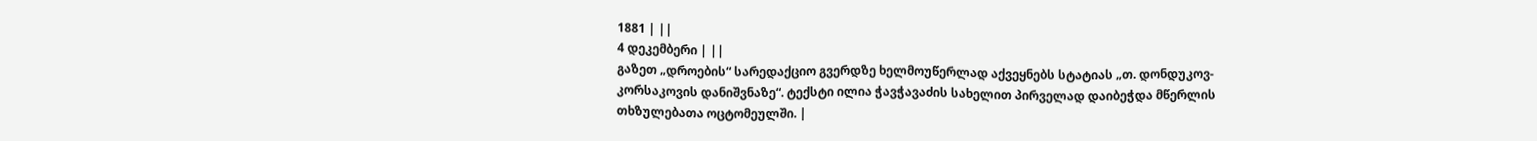1881 | ||
4 დეკემბერი | ||
გაზეთ „დროების“ სარედაქციო გვერდზე ხელმოუწერლად აქვეყნებს სტატიას „თ. დონდუკოვ- კორსაკოვის დანიშვნაზე“. ტექსტი ილია ჭავჭავაძის სახელით პირველად დაიბეჭდა მწერლის თხზულებათა ოცტომეულში. |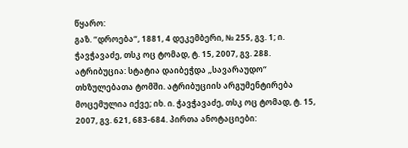წყარო:
გაზ. “დროება“, 1881, 4 დეკემბერი, № 255, გვ. 1; ი. ჭავჭავაძე, თსკ ოც ტომად, ტ. 15, 2007, გვ. 288. ატრიბუცია: სტატია დაიბეჭდა „სავარაუდო“ თხზულებათა ტომში. ატრიბუციის არგუმენტირება მოცემულია იქვე; იხ. ი. ჭავჭავაძე, თსკ ოც ტომად, ტ. 15, 2007, გვ. 621, 683-684. პირთა ანოტაციები: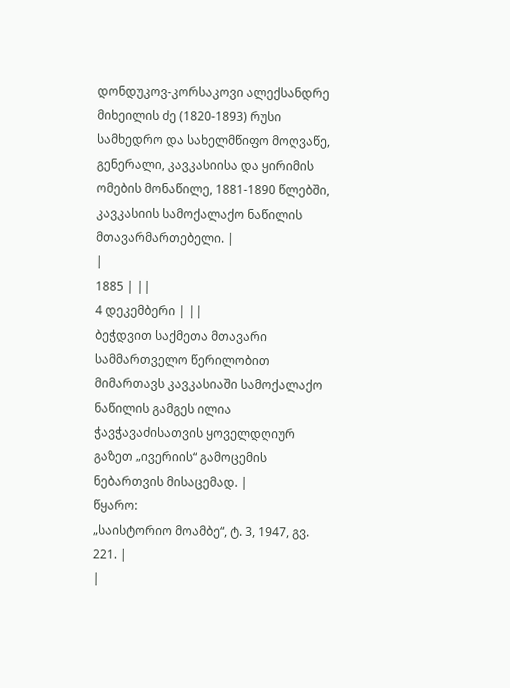დონდუკოვ-კორსაკოვი ალექსანდრე მიხეილის ძე (1820-1893) რუსი სამხედრო და სახელმწიფო მოღვაწე, გენერალი, კავკასიისა და ყირიმის ომების მონაწილე, 1881-1890 წლებში, კავკასიის სამოქალაქო ნაწილის მთავარმართებელი. |
|
1885 | ||
4 დეკემბერი | ||
ბეჭდვით საქმეთა მთავარი სამმართველო წერილობით მიმართავს კავკასიაში სამოქალაქო ნაწილის გამგეს ილია ჭავჭავაძისათვის ყოველდღიურ გაზეთ „ივერიის“ გამოცემის ნებართვის მისაცემად. |
წყარო:
„საისტორიო მოამბე“, ტ. 3, 1947, გვ. 221. |
|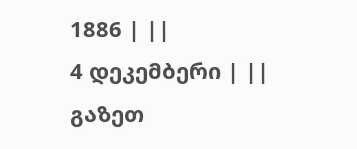1886 | ||
4 დეკემბერი | ||
გაზეთ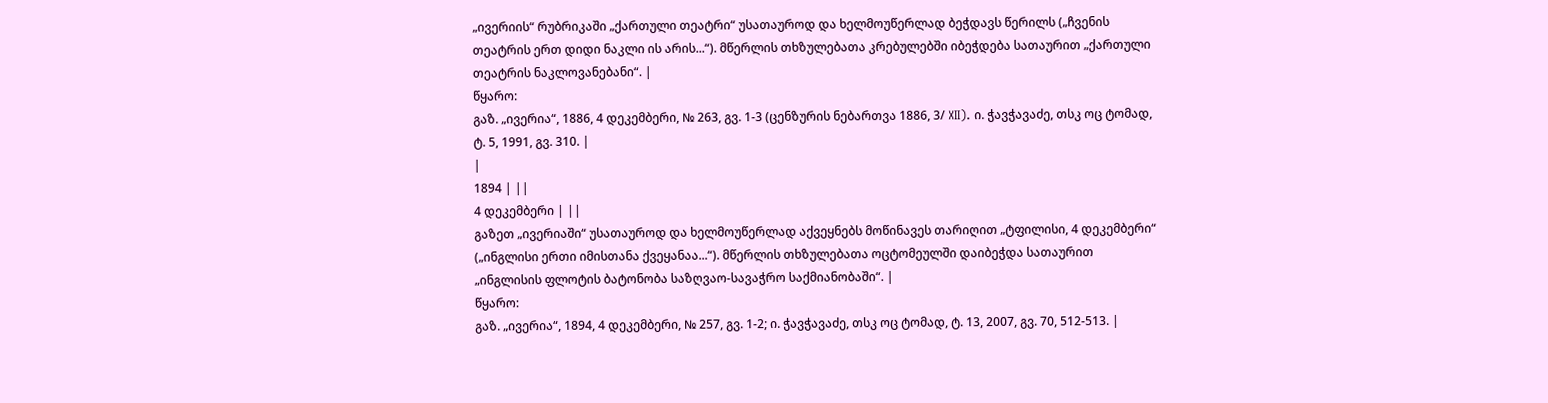„ივერიის“ რუბრიკაში „ქართული თეატრი“ უსათაუროდ და ხელმოუწერლად ბეჭდავს წერილს („ჩვენის თეატრის ერთ დიდი ნაკლი ის არის...“). მწერლის თხზულებათა კრებულებში იბეჭდება სათაურით „ქართული თეატრის ნაკლოვანებანი“. |
წყარო:
გაზ. „ივერია“, 1886, 4 დეკემბერი, № 263, გვ. 1-3 (ცენზურის ნებართვა 1886, 3/ XII). ი. ჭავჭავაძე, თსკ ოც ტომად, ტ. 5, 1991, გვ. 310. |
|
1894 | ||
4 დეკემბერი | ||
გაზეთ „ივერიაში“ უსათაუროდ და ხელმოუწერლად აქვეყნებს მოწინავეს თარიღით „ტფილისი, 4 დეკემბერი“ („ინგლისი ერთი იმისთანა ქვეყანაა...“). მწერლის თხზულებათა ოცტომეულში დაიბეჭდა სათაურით „ინგლისის ფლოტის ბატონობა საზღვაო-სავაჭრო საქმიანობაში“. |
წყარო:
გაზ. „ივერია“, 1894, 4 დეკემბერი, № 257, გვ. 1-2; ი. ჭავჭავაძე, თსკ ოც ტომად, ტ. 13, 2007, გვ. 70, 512-513. |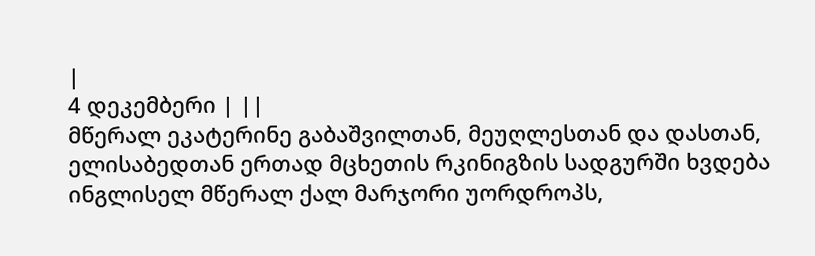|
4 დეკემბერი | ||
მწერალ ეკატერინე გაბაშვილთან, მეუღლესთან და დასთან, ელისაბედთან ერთად მცხეთის რკინიგზის სადგურში ხვდება ინგლისელ მწერალ ქალ მარჯორი უორდროპს,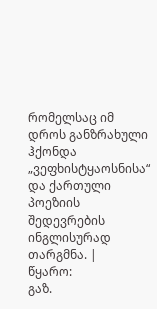რომელსაც იმ დროს განზრახული ჰქონდა „ვეფხისტყაოსნისა“ და ქართული პოეზიის შედევრების ინგლისურად თარგმნა. |
წყარო:
გაზ.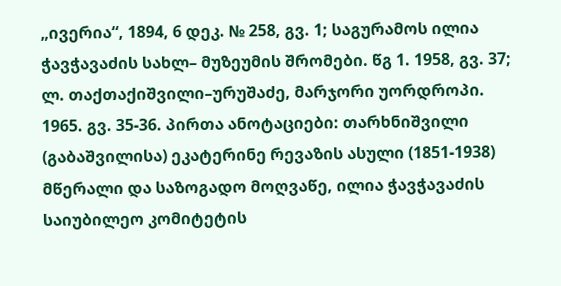„ივერია“, 1894, 6 დეკ. № 258, გვ. 1; საგურამოს ილია ჭავჭავაძის სახლ– მუზეუმის შრომები. წგ 1. 1958, გვ. 37; ლ. თაქთაქიშვილი–ურუშაძე, მარჯორი უორდროპი. 1965. გვ. 35-36. პირთა ანოტაციები: თარხნიშვილი (გაბაშვილისა) ეკატერინე რევაზის ასული (1851-1938) მწერალი და საზოგადო მოღვაწე, ილია ჭავჭავაძის საიუბილეო კომიტეტის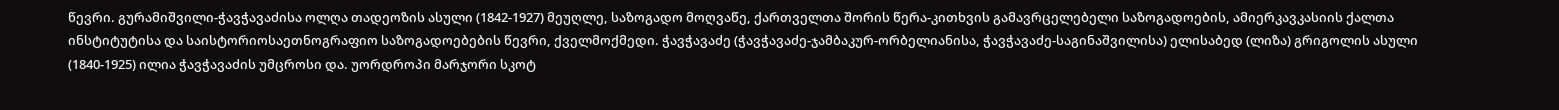წევრი. გურამიშვილი-ჭავჭავაძისა ოლღა თადეოზის ასული (1842-1927) მეუღლე, საზოგადო მოღვაწე, ქართველთა შორის წერა-კითხვის გამავრცელებელი საზოგადოების, ამიერკავკასიის ქალთა ინსტიტუტისა და საისტორიოსაეთნოგრაფიო საზოგადოებების წევრი, ქველმოქმედი. ჭავჭავაძე (ჭავჭავაძე-ჯამბაკურ-ორბელიანისა, ჭავჭავაძე-საგინაშვილისა) ელისაბედ (ლიზა) გრიგოლის ასული (1840-1925) ილია ჭავჭავაძის უმცროსი და. უორდროპი მარჯორი სკოტ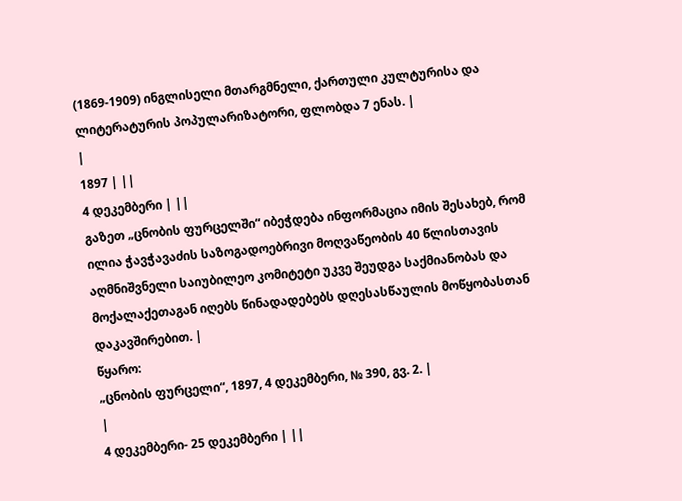(1869-1909) ინგლისელი მთარგმნელი, ქართული კულტურისა და ლიტერატურის პოპულარიზატორი, ფლობდა 7 ენას. |
|
1897 | ||
4 დეკემბერი | ||
გაზეთ „ცნობის ფურცელში“ იბეჭდება ინფორმაცია იმის შესახებ, რომ ილია ჭავჭავაძის საზოგადოებრივი მოღვაწეობის 40 წლისთავის აღმნიშვნელი საიუბილეო კომიტეტი უკვე შეუდგა საქმიანობას და მოქალაქეთაგან იღებს წინადადებებს დღესასწაულის მოწყობასთან დაკავშირებით. |
წყარო:
„ცნობის ფურცელი“, 1897, 4 დეკემბერი, № 390, გვ. 2. |
|
4 დეკემბერი- 25 დეკემბერი | ||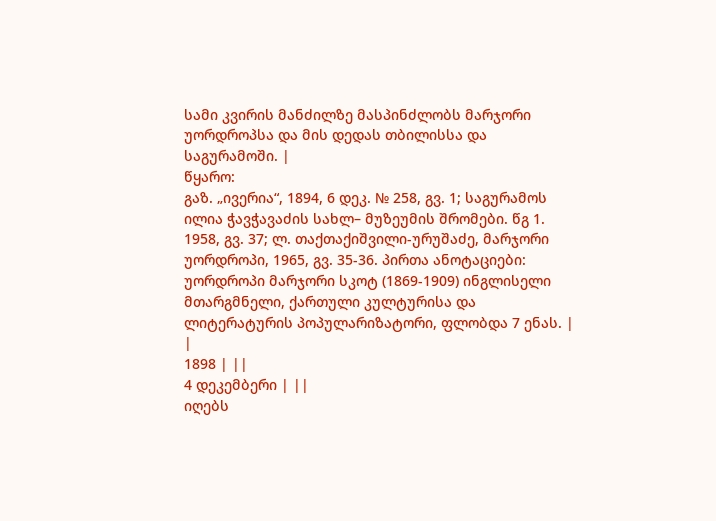სამი კვირის მანძილზე მასპინძლობს მარჯორი უორდროპსა და მის დედას თბილისსა და საგურამოში. |
წყარო:
გაზ. „ივერია“, 1894, 6 დეკ. № 258, გვ. 1; საგურამოს ილია ჭავჭავაძის სახლ– მუზეუმის შრომები. წგ 1. 1958, გვ. 37; ლ. თაქთაქიშვილი-ურუშაძე, მარჯორი უორდროპი, 1965, გვ. 35-36. პირთა ანოტაციები: უორდროპი მარჯორი სკოტ (1869-1909) ინგლისელი მთარგმნელი, ქართული კულტურისა და ლიტერატურის პოპულარიზატორი, ფლობდა 7 ენას. |
|
1898 | ||
4 დეკემბერი | ||
იღებს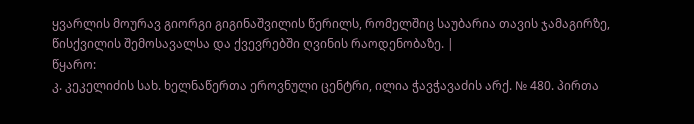ყვარლის მოურავ გიორგი გიგინაშვილის წერილს, რომელშიც საუბარია თავის ჯამაგირზე, წისქვილის შემოსავალსა და ქვევრებში ღვინის რაოდენობაზე. |
წყარო:
კ. კეკელიძის სახ. ხელნაწერთა ეროვნული ცენტრი, ილია ჭავჭავაძის არქ. № 480. პირთა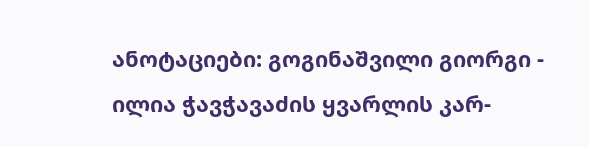ანოტაციები: გოგინაშვილი გიორგი - ილია ჭავჭავაძის ყვარლის კარ-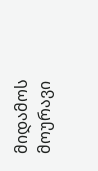მიდამოს მოურავი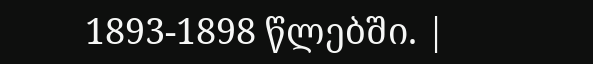1893-1898 წლებში. |